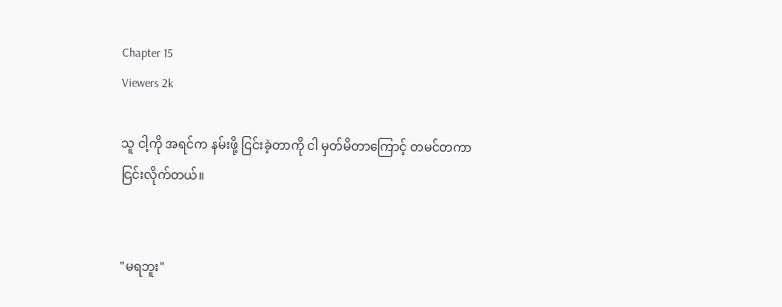Chapter 15
Viewers 2k

သူ ငါ့ကို အရင်က နမ်းဖို့ ငြင်းခဲ့တာကို ငါ မှတ်မိတာကြောင့် တမင်တကာ ငြင်းလိုက်တယ်။


"မရဘူး"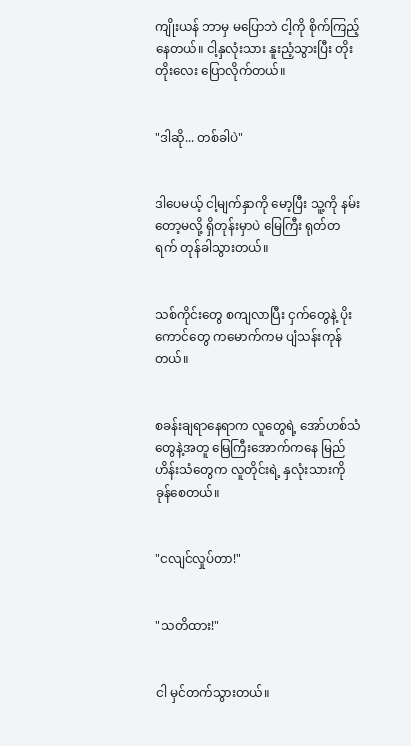ကျိုးယန် ဘာမှ မပြောဘဲ ငါ့ကို စိုက်ကြည့်နေတယ်။ ငါ့နှလုံးသား နူးညံ့သွားပြီး တိုးတိုးလေး ပြောလိုက်တယ်။


"ဒါဆို... တစ်ခါပဲ"


ဒါပေမယ့် ငါ့မျက်နှာကို မော့ပြီး သူ့ကို နမ်းတော့မလို့ ရှိတုန်းမှာပဲ မြေကြီး ရုတ်တရက် တုန်ခါသွားတယ်။


သစ်ကိုင်းတွေ စကျလာပြီး ငှက်တွေနဲ့ ပိုးကောင်တွေ ကမောက်ကမ ပျံသန်းကုန်တယ်။


စခန်းချရာနေရာက လူတွေရဲ့ အော်ဟစ်သံတွေနဲ့အတူ မြေကြီးအောက်ကနေ မြည်ဟိန်းသံတွေက လူတိုင်းရဲ့ နှလုံးသားကို ခုန်စေတယ်။


"ငလျင်လှုပ်တာ!"


"သတိထား!"


ငါ မှင်တက်သွားတယ်။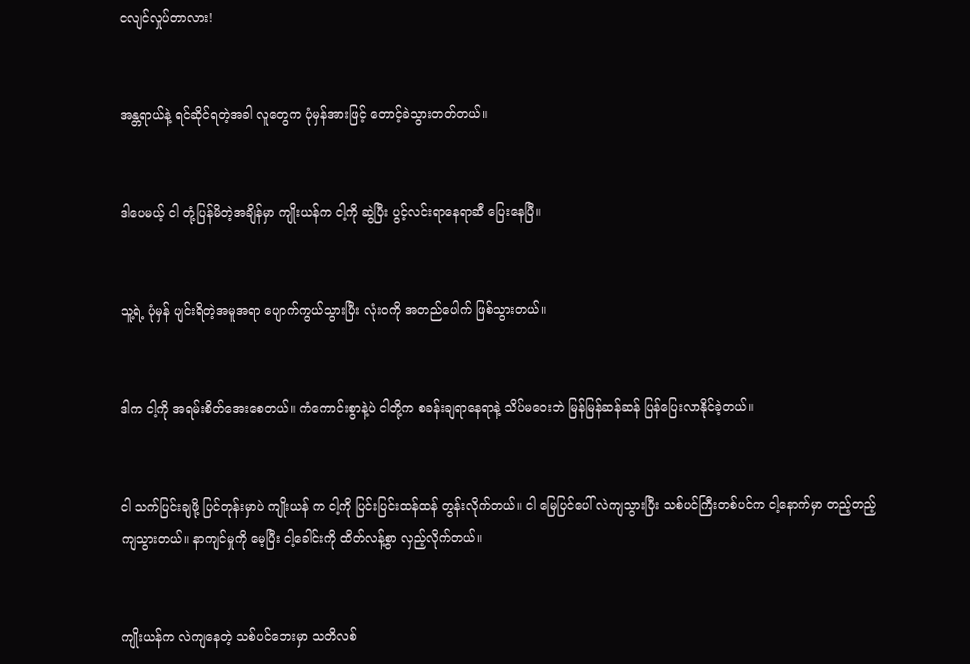ငလျင်လှုပ်တာလား!


အန္တရာယ်နဲ့ ရင်ဆိုင်ရတဲ့အခါ လူတွေက ပုံမှန်အားဖြင့် တောင့်ခဲသွားတတ်တယ်။


ဒါပေမယ့် ငါ တုံ့ပြန်မိတဲ့အချိန်မှာ ကျိုးယန်က ငါ့ကို ဆွဲပြီး ပွင့်လင်းရာနေရာဆီ ပြေးနေပြီ။


သူ့ရဲ့ ပုံမှန် ပျင်းရိတဲ့အမူအရာ ပျောက်ကွယ်သွားပြီး လုံးဝကို အတည်ပေါက် ဖြစ်သွားတယ်။


ဒါက ငါ့ကို အရမ်းစိတ်အေးစေတယ်။ ကံကောင်းစွာနဲ့ပဲ ငါတို့က စခန်းချရာနေရာနဲ့ သိပ်မဝေးဘဲ မြန်မြန်ဆန်ဆန် ပြန်ပြေးလာနိုင်ခဲ့တယ်။


ငါ သက်ပြင်းချဖို့ ပြင်တုန်းမှာပဲ ကျိုးယန် က ငါ့ကို ပြင်းပြင်းထန်ထန် တွန်းလိုက်တယ်။ ငါ မြေပြင်ပေါ် လဲကျသွားပြီး သစ်ပင်ကြီးတစ်ပင်က ငါ့နောက်မှာ တည့်တည့်ကျသွားတယ်။ နာကျင်မှုကို မေ့ပြီး ငါ့ခေါင်းကို ထိတ်လန့်စွာ လှည့်လိုက်တယ်။


ကျိုးယန်က လဲကျနေတဲ့ သစ်ပင်ဘေးမှာ သတိလစ်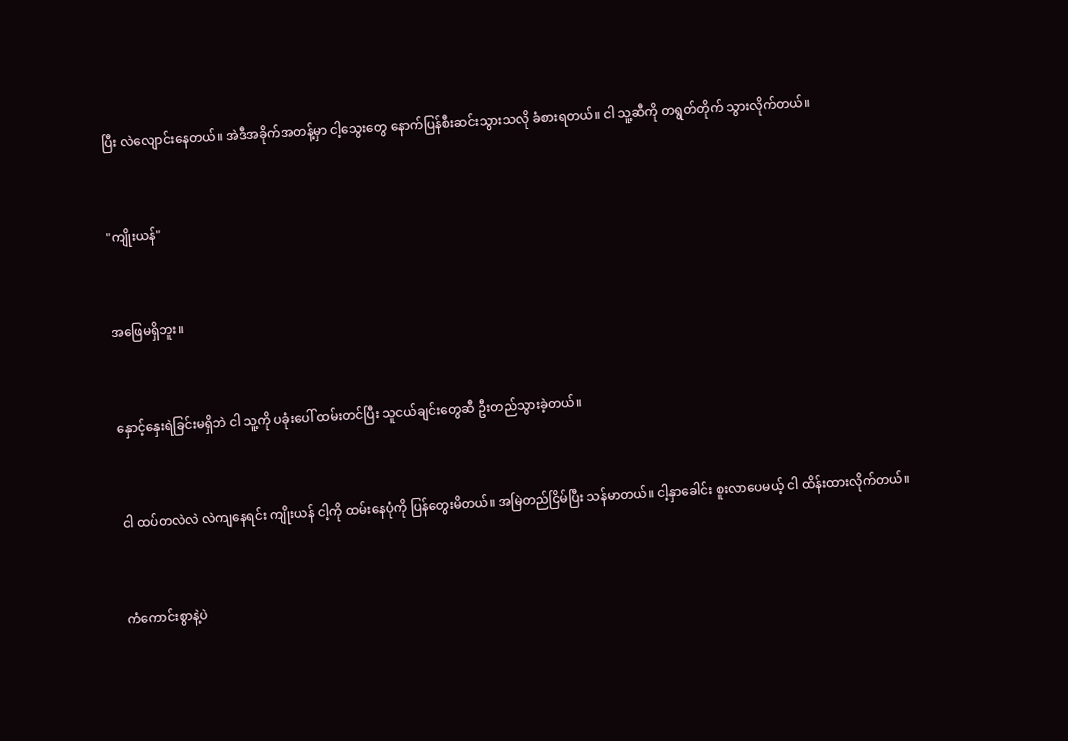ပြီး လဲလျောင်းနေတယ်။ အဲဒီအခိုက်အတန့်မှာ ငါ့သွေးတွေ နောက်ပြန်စီးဆင်းသွားသလို ခံစားရတယ်။ ငါ သူ့ဆီကို တရွတ်တိုက် သွားလိုက်တယ်။


"ကျိုးယန်"


အဖြေမရှိဘူး။


နှောင့်နှေးရဲခြင်းမရှိဘဲ ငါ သူ့ကို ပခုံးပေါ် ထမ်းတင်ပြီး သူငယ်ချင်းတွေဆီ ဦးတည်သွားခဲ့တယ်။


ငါ ထပ်တလဲလဲ လဲကျနေရင်း ကျိုးယန် ငါ့ကို ထမ်းနေပုံကို ပြန်တွေးမိတယ်။ အမြဲတည်ငြိမ်ပြီး သန်မာတယ်။ ငါ့နှာခေါင်း စူးလာပေမယ့် ငါ ထိန်းထားလိုက်တယ်။


ကံကောင်းစွာနဲ့ပဲ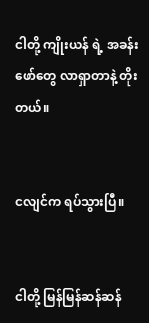ငါတို့ ကျိုးယန် ရဲ့ အခန်းဖော်တွေ လာရှာတာနဲ့ တိုးတယ်။


ငလျင်က ရပ်သွားပြီ။


ငါတို့ မြန်မြန်ဆန်ဆန်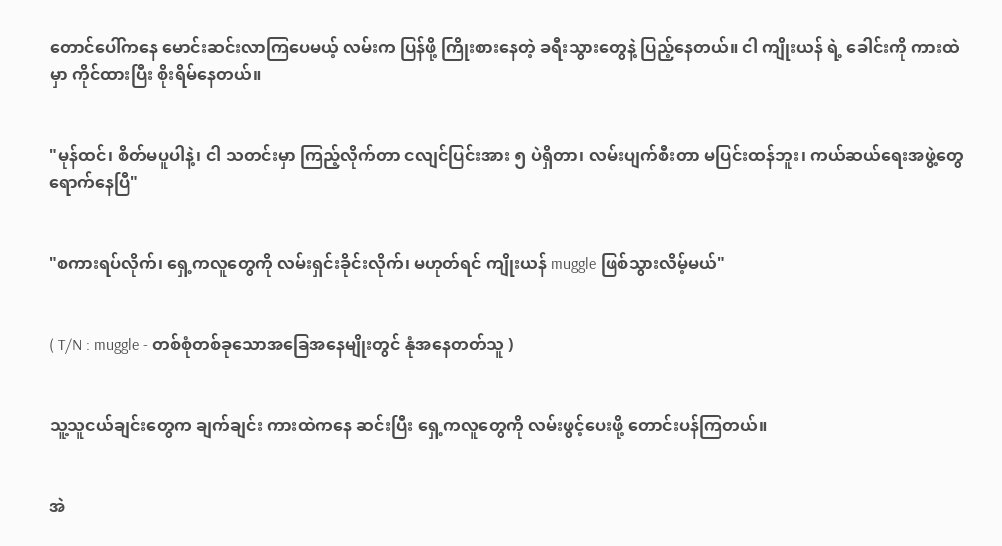တောင်ပေါ်ကနေ မောင်းဆင်းလာကြပေမယ့် လမ်းက ပြန်ဖို့ ကြိုးစားနေတဲ့ ခရီးသွားတွေနဲ့ ပြည့်နေတယ်။ ငါ ကျိုးယန် ရဲ့ ခေါင်းကို ကားထဲမှာ ကိုင်ထားပြီး စိုးရိမ်နေတယ်။


"မုန်ထင်၊ စိတ်မပူပါနဲ့၊ ငါ သတင်းမှာ ကြည့်လိုက်တာ ငလျင်ပြင်းအား ၅ ပဲရှိတာ၊ လမ်းပျက်စီးတာ မပြင်းထန်ဘူး၊ ကယ်ဆယ်ရေးအဖွဲ့တွေ ရောက်နေပြီ"


"စကားရပ်လိုက်၊ ရှေ့ကလူတွေကို လမ်းရှင်းခိုင်းလိုက်၊ မဟုတ်ရင် ကျိုးယန် muggle ဖြစ်သွားလိမ့်မယ်"


( T/N : muggle - တစ်စုံတစ်ခုသောအခြေအနေမျိုးတွင် နုံအနေတတ်သူ )


သူ့သူငယ်ချင်းတွေက ချက်ချင်း ကားထဲကနေ ဆင်းပြီး ရှေ့ကလူတွေကို လမ်းဖွင့်ပေးဖို့ တောင်းပန်ကြတယ်။


အဲ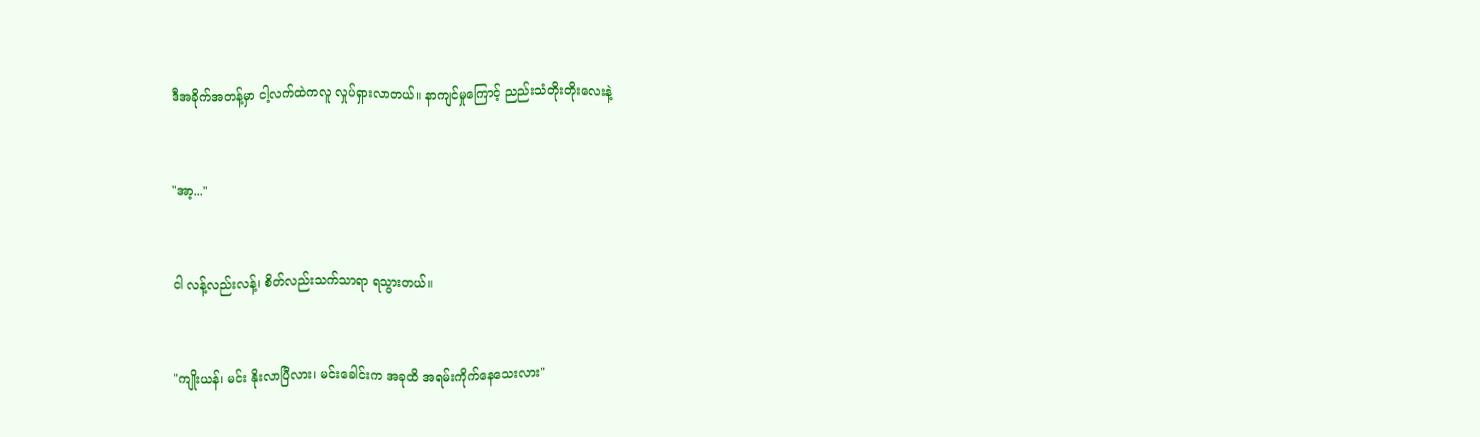ဒီအခိုက်အတန့်မှာ ငါ့လက်ထဲကလူ လှုပ်ရှားလာတယ်။ နာကျင်မှုကြောင့် ညည်းသံတိုးတိုးလေးနဲ့


"အာ့..."


ငါ လန့်လည်းလန့်၊ စိတ်လည်းသက်သာရာ ရသွားတယ်။


"ကျိုးယန်၊ မင်း နိုးလာပြီလား၊ မင်းခေါင်းက အခုထိ အရမ်းကိုက်နေသေးလား"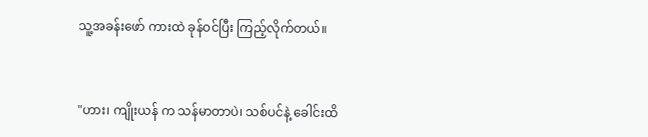သူ့အခန်းဖော် ကားထဲ ခုန်ဝင်ပြီး ကြည့်လိုက်တယ်။


"ဟား၊ ကျိုးယန် က သန်မာတာပဲ၊ သစ်ပင်နဲ့ ခေါင်းထိ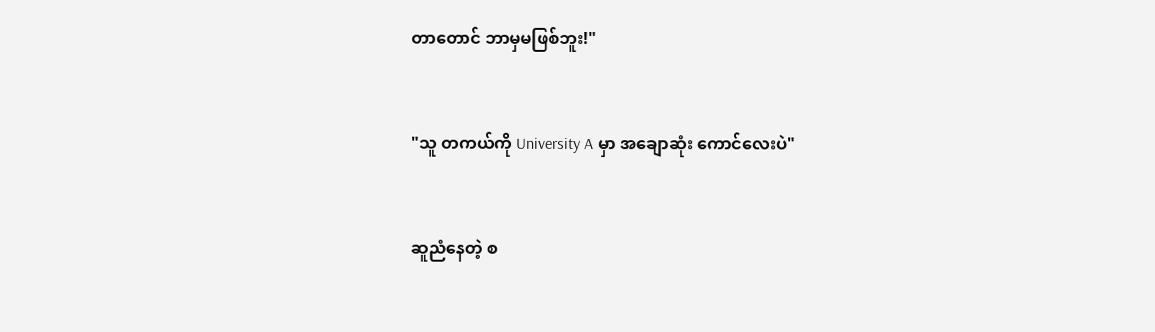တာတောင် ဘာမှမဖြစ်ဘူး!"


"သူ တကယ်ကို University A မှာ အချောဆုံး ကောင်လေးပဲ"


ဆူညံနေတဲ့ စ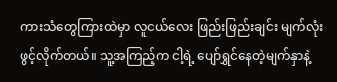ကားသံတွေကြားထဲမှာ လူငယ်လေး ဖြည်းဖြည်းချင်း မျက်လုံးဖွင့်လိုက်တယ်။ သူ့အကြည့်က ငါ့ရဲ့ ပျော်ရွှင်နေတဲ့မျက်နှာနဲ့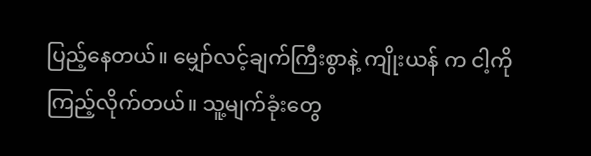ပြည့်နေတယ်။ မျှော်လင့်ချက်ကြီးစွာနဲ့ ကျိုးယန် က ငါ့ကို ကြည့်လိုက်တယ်။ သူ့မျက်ခုံးတွေ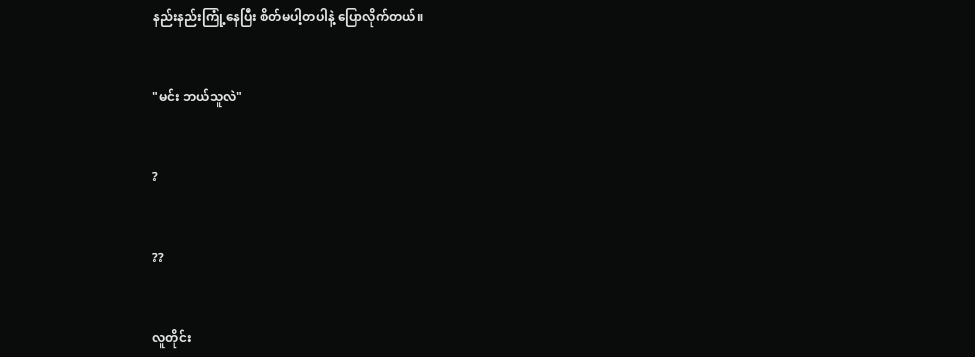နည်းနည်းကြုံ့နေပြီး စိတ်မပါ့တပါနဲ့ ပြောလိုက်တယ်။


"မင်း ဘယ်သူလဲ"


?


??


လူတိုင်း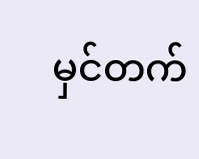မှင်တက်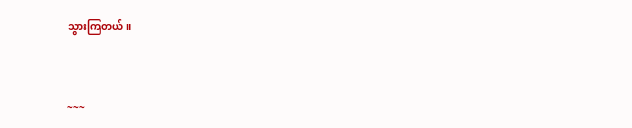သွားကြတယ်။


~~~